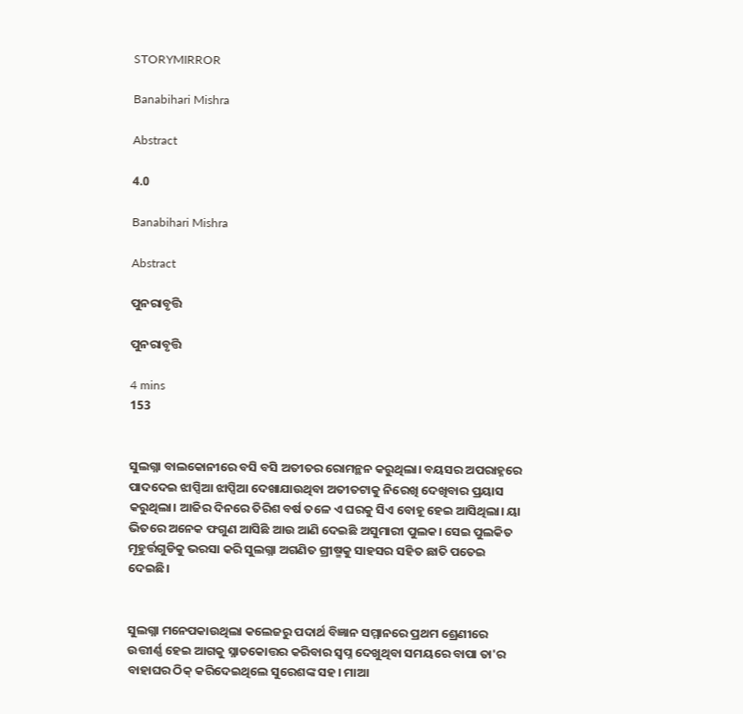STORYMIRROR

Banabihari Mishra

Abstract

4.0

Banabihari Mishra

Abstract

ପୁନରାବୃତ୍ତି

ପୁନରାବୃତ୍ତି

4 mins
153


ସୁଲଗ୍ନା ବାଲକୋନୀରେ ବସି ବସି ଅତୀତର ରୋମନ୍ଥନ କରୁଥିଲା। ବୟସର ଅପରାହ୍ନରେ ପାଦଦେଇ ଝାପ୍ସିଆ ଝାପ୍ସିଆ ଦେଖାଯାଉଥିବା ଅତୀତଟାକୁ ନିରେଖି ଦେଖିବାର ପ୍ରୟାସ କରୁଥିଲା। ଆଜିର ଦିନରେ ତିରିଶ ବର୍ଷ ତଳେ ଏ ଘରକୁ ସିଏ ବୋହୂ ହେଇ ଆସିଥିଲା। ୟା ଭିତରେ ଅନେକ ଫଗୁଣ ଆସିଛି ଆଉ ଆଣି ଦେଇଛି ଅସୁମାରୀ ପୁଲକ। ସେଇ ପୁଲକିତ ମୂହୁର୍ତ୍ତଗୁଡିକୁ ଭରସା କରି ସୁଲଗ୍ନା ଅଗଣିତ ଗ୍ରୀଷ୍ମକୁ ସାହସର ସହିତ ଛାତି ପତେଇ ଦେଇଛି।


ସୁଲଗ୍ନା ମନେପକାଉଥିଲା କଲେଜରୁ ପଦାର୍ଥ ବିଜ୍ଞାନ ସମ୍ମାନରେ ପ୍ରଥମ ଶ୍ରେଣୀରେ ଉତ୍ତୀର୍ଣ୍ଣ ହେଇ ଆଗକୁ ସ୍ନାତକୋତ୍ତର କରିବାର ସ୍ବପ୍ନ ଦେଖୁଥିବା ସମୟରେ ବାପା ତା'ର ବାହାଘର ଠିକ୍ କରିଦେଇଥିଲେ ସୁରେଶଙ୍କ ସହ। ମାଆ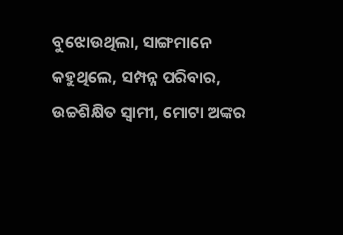ବୁଝୋଉଥିଲା, ସାଙ୍ଗମାନେ କହୁଥିଲେ, ସମ୍ପନ୍ନ ପରିବାର, ଉଚ୍ଚଶିକ୍ଷିତ ସ୍ବାମୀ, ମୋଟା ଅଙ୍କର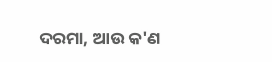ଦରମା, ଆଉ କ'ଣ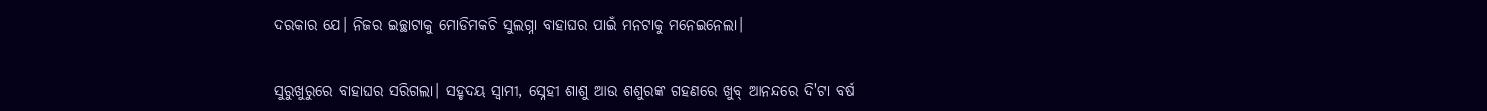ଦରକାର ଯେ। ନିଜର ଇଚ୍ଛାଟାକୁ ମୋଡିମକଚି ସୁଲଗ୍ନା ବାହାଘର ପାଇଁ ମନଟାକୁ ମନେଇନେଲା।


ସୁରୁଖୁରୁରେ ବାହାଘର ସରିଗଲା। ସହୃଦୟ ସ୍ବାମୀ, ସ୍ନେହୀ ଶାଶୁ ଆଉ ଶଶୁରଙ୍କ ଗହଣରେ ଖୁବ୍ ଆନନ୍ଦରେ ଦି'ଟା ବର୍ଷ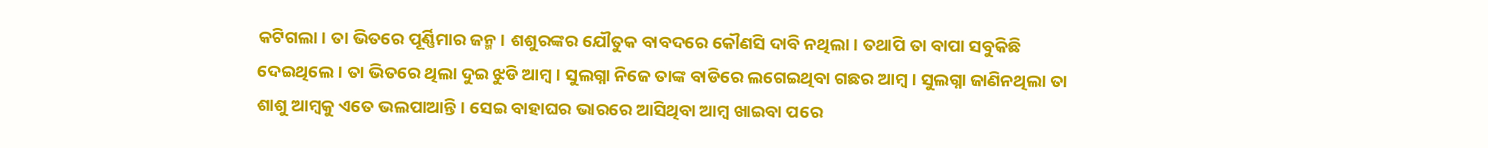କଟିଗଲା। ତା ଭିତରେ ପୂର୍ଣ୍ଣିମାର ଜନ୍ମ। ଶଶୁରଙ୍କର ଯୌତୁକ ବାବଦରେ କୌଣସି ଦାବି ନଥିଲା। ତଥାପି ତା ବାପା ସବୁକିଛି ଦେଇଥିଲେ। ତା ଭିତରେ ଥିଲା ଦୁଇ ଝୁଡି ଆମ୍ବ। ସୁଲଗ୍ନା ନିଜେ ତାଙ୍କ ବାଡିରେ ଲଗେଇଥିବା ଗଛର ଆମ୍ବ। ସୁଲଗ୍ନା ଜାଣିନଥିଲା ତା ଶାଶୁ ଆମ୍ବକୁ ଏତେ ଭଲପାଆନ୍ତି। ସେଇ ବାହାଘର ଭାରରେ ଆସିଥିବା ଆମ୍ବ ଖାଇବା ପରେ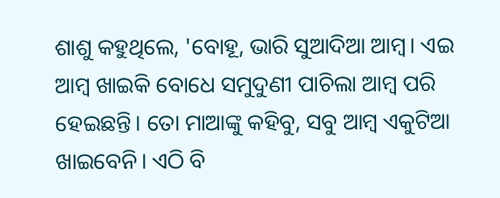ଶାଶୁ କହୁଥିଲେ, 'ବୋହୂ, ଭାରି ସୁଆଦିଆ ଆମ୍ବ। ଏଇ ଆମ୍ବ ଖାଇକି ବୋଧେ ସମୁଦୁଣୀ ପାଚିଲା ଆମ୍ବ ପରି ହେଇଛନ୍ତି। ତୋ ମାଆଙ୍କୁ କହିବୁ, ସବୁ ଆମ୍ବ ଏକୁଟିଆ ଖାଇବେନି। ଏଠି ବି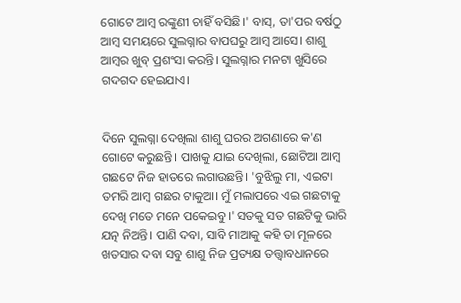ଗୋଟେ ଆମ୍ବ ରଙ୍କୁଣୀ ଚାହିଁ ବସିଛି।' ବାସ୍, ତା'ପର ବର୍ଷଠୁ ଆମ୍ବ ସମୟରେ ସୁଲଗ୍ନାର ବାପଘରୁ ଆମ୍ବ ଆସେ। ଶାଶୁ ଆମ୍ବର ଖୁବ୍ ପ୍ରଶଂସା କରନ୍ତି। ସୁଲଗ୍ନାର ମନଟା ଖୁସିରେ ଗଦଗଦ ହେଇଯାଏ।


ଦିନେ ସୁଲଗ୍ନା ଦେଖିଲା ଶାଶୁ ଘରର ଅଗଣାରେ କ'ଣ ଗୋଟେ କରୁଛନ୍ତି। ପାଖକୁ ଯାଇ ଦେଖିଲା, ଛୋଟିଆ ଆମ୍ବ ଗଛଟେ ନିଜ ହାତରେ ଲଗାଉଛନ୍ତି। 'ବୁଝିଲୁ ମା, ଏଇଟା ତମରି ଆମ୍ବ ଗଛର ଟାକୁଆ। ମୁଁ ମଲାପରେ ଏଇ ଗଛଟାକୁ ଦେଖି ମତେ ମନେ ପକେଇବୁ।' ସତକୁ ସତ ଗଛଟିକୁ ଭାରି ଯତ୍ନ ନିଅନ୍ତି। ପାଣି ଦବା, ସାବି ମାଆକୁ କହି ତା ମୂଳରେ ଖତସାର ଦବା ସବୁ ଶାଶୁ ନିଜ ପ୍ରତ୍ୟକ୍ଷ ତତ୍ତ୍ୱାବଧାନରେ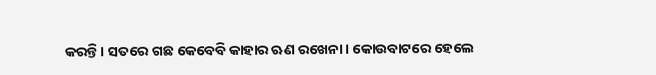କରନ୍ତି। ସତରେ ଗଛ କେବେବି କାହାର ଋଣ ରଖେନା। କୋଉବାଟରେ ହେଲେ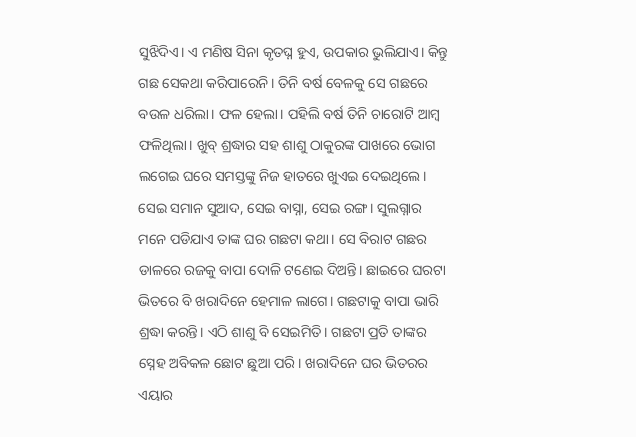ସୁଝିଦିଏ। ଏ ମଣିଷ ସିନା କୃତଘ୍ନ ହୁଏ, ଉପକାର ଭୁଲିଯାଏ। କିନ୍ତୁ ଗଛ ସେକଥା କରିପାରେନି। ତିନି ବର୍ଷ ବେଳକୁ ସେ ଗଛରେ ବଉଳ ଧରିଲା। ଫଳ ହେଲା। ପହିଲି ବର୍ଷ ତିନି ଚାରୋଟି ଆମ୍ବ ଫଳିଥିଲା। ଖୁବ୍ ଶ୍ରଦ୍ଧାର ସହ ଶାଶୁ ଠାକୁରଙ୍କ ପାଖରେ ଭୋଗ ଲଗେଇ ଘରେ ସମସ୍ତଙ୍କୁ ନିଜ ହାତରେ ଖୁଏଇ ଦେଇଥିଲେ। ସେଇ ସମାନ ସୁଆଦ, ସେଇ ବାସ୍ନା, ସେଇ ରଙ୍ଗ। ସୁଲଗ୍ନାର ମନେ ପଡିଯାଏ ତାଙ୍କ ଘର ଗଛଟା କଥା। ସେ ବିରାଟ ଗଛର ଡାଳରେ ରଜକୁ ବାପା ଦୋଳି ଟଣେଇ ଦିଅନ୍ତି। ଛାଇରେ ଘରଟା ଭିତରେ ବି ଖରାଦିନେ ହେମାଳ ଲାଗେ। ଗଛଟାକୁ ବାପା ଭାରି ଶ୍ରଦ୍ଧା କରନ୍ତି। ଏଠି ଶାଶୁ ବି ସେଇମିତି। ଗଛଟା ପ୍ରତି ତାଙ୍କର ସ୍ନେହ ଅବିକଳ ଛୋଟ ଛୁଆ ପରି। ଖରାଦିନେ ଘର ଭିତରର ଏୟାର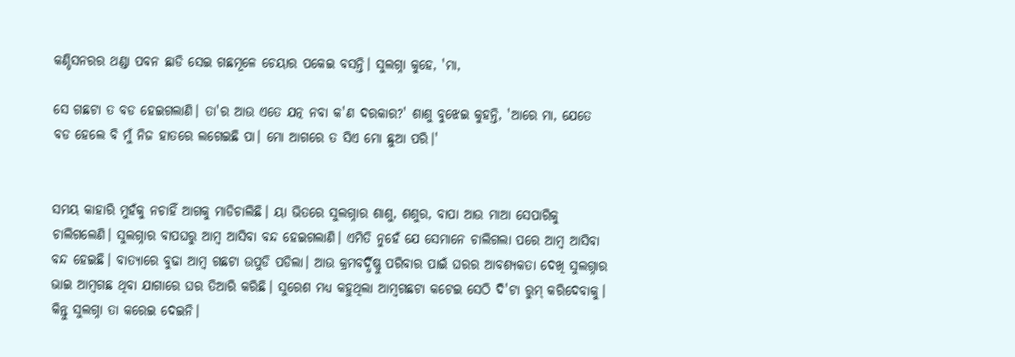କଣ୍ଡିସନରର ଥଣ୍ଡା ପବନ ଛାଡି ସେଇ ଗଛମୂଳେ ଚେୟାର ପକେଇ ବସନ୍ତି। ସୁଲଗ୍ନା କୁହେ, 'ମା,

ସେ ଗଛଟା ତ ବଡ ହେଇଗଲାଣି। ତା'ର ଆଉ ଏତେ ଯତ୍ନ ନବା କ'ଣ ଦରକାର?' ଶାଶୁ ବୁଝେଇ କୁହନ୍ତି, 'ଆରେ ମା, ଯେତେ ବଡ ହେଲେ ବି ମୁଁ ନିଜ ହାତରେ ଲଗେଇଛି ପା। ମୋ ଆଗରେ ତ ସିଏ ମୋ ଛୁଆ ପରି।'


ସମୟ କାହାରି ମୁହଁକୁ ନଚାହିଁ ଆଗକୁ ମାଡିଚାଲିଛି। ୟା ଭିତରେ ସୁଲଗ୍ନାର ଶାଶୁ, ଶଶୁର, ବାପା ଆଉ ମାଆ ସେପାରିକୁ ଚାଲିଗଲେଣି। ସୁଲଗ୍ନାର ବାପଘରୁ ଆମ୍ବ ଆସିବା ବନ୍ଦ ହେଇଗଲାଣି। ଏମିତି ନୁହେଁ ଯେ ସେମାନେ ଚାଲିଗଲା ପରେ ଆମ୍ବ ଆସିବା ବନ୍ଦ ହେଇଛି। ବାତ୍ୟାରେ ବୁଢା ଆମ୍ବ ଗଛଟା ଉପୁଡି ପଡିଲା। ଆଉ କ୍ରମବର୍ଦ୍ଧିଷ୍ଣୁ ପରିବାର ପାଇଁ ଘରର ଆବଶ୍ୟକତା ଦେଖି ସୁଲଗ୍ନାର ଭାଇ ଆମ୍ବଗଛ ଥିବା ଯାଗାରେ ଘର ତିଆରି କରିଛି। ସୁରେଶ ମଧ୍ୟ କହୁଥିଲା ଆମ୍ବଗଛଟା କଟେଇ ସେଠି ଦି'ଟା ରୁମ୍ କରିଦେବାକୁ। କିନ୍ତୁ ସୁଲଗ୍ନା ତା କରେଇ ଦେଇନି।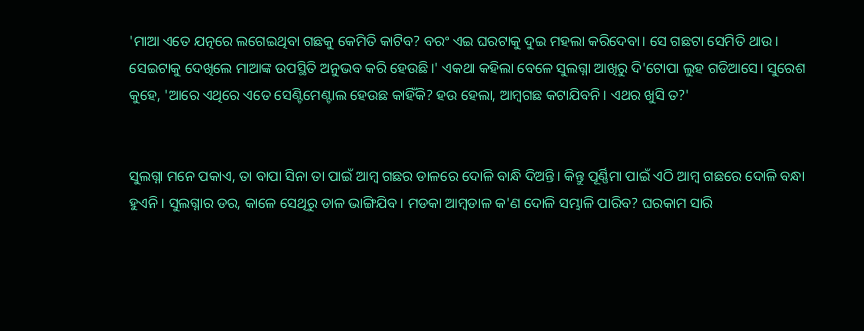'ମାଆ ଏତେ ଯତ୍ନରେ ଲଗେଇଥିବା ଗଛକୁ କେମିତି କାଟିବ? ବରଂ ଏଇ ଘରଟାକୁ ଦୁଇ ମହଲା କରିଦେବା। ସେ ଗଛଟା ସେମିତି ଥାଉ। ସେଇଟାକୁ ଦେଖିଲେ ମାଆଙ୍କ ଉପସ୍ଥିତି ଅନୁଭବ କରି ହେଉଛି।' ଏକଥା କହିଲା ବେଳେ ସୁଲଗ୍ନା ଆଖିରୁ ଦି'ଟୋପା ଲୁହ ଗଡିଆସେ। ସୁରେଶ କୁହେ, 'ଆରେ ଏଥିରେ ଏତେ ସେଣ୍ଟିମେଣ୍ଟାଲ ହେଉଛ କାହିଁକି? ହଉ ହେଲା, ଆମ୍ବଗଛ କଟାଯିବନି। ଏଥର ଖୁସି ତ?'


ସୁଲଗ୍ନା ମନେ ପକାଏ, ତା ବାପା ସିନା ତା ପାଇଁ ଆମ୍ବ ଗଛର ଡାଳରେ ଦୋଳି ବାନ୍ଧି ଦିଅନ୍ତି। କିନ୍ତୁ ପୂର୍ଣ୍ଣିମା ପାଇଁ ଏଠି ଆମ୍ବ ଗଛରେ ଦୋଳି ବନ୍ଧା ହୁଏନି। ସୁଲଗ୍ନାର ଡର, କାଳେ ସେଥିରୁ ଡାଳ ଭାଙ୍ଗିଯିବ। ମଡକା ଆମ୍ବଡାଳ କ'ଣ ଦୋଳି ସମ୍ଭାଳି ପାରିବ? ଘରକାମ ସାରି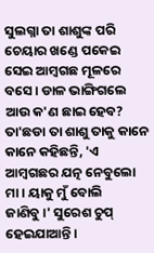ସୁଲଗ୍ନା ତା ଶାଶୁଙ୍କ ପରି ଚେୟାର ଖଣ୍ଡେ ପକେଇ ସେଇ ଆମ୍ବଗଛ ମୂଳରେ ବସେ। ଡାଳ ଭାଙ୍ଗିଗଲେ ଆଉ କ'ଣ ଛାଇ ହେବ? ତା'ଛଡା ତା ଶାଶୁ ତାକୁ କାନେ କାନେ କହିଛନ୍ତି, 'ଏ ଆମ୍ବଗଛର ଯତ୍ନ ନେବୁଲୋ ମା। ୟାକୁ ମୁଁ ବୋଲି ଜାଣିବୁ।' ସୁରେଶ ଚୁପ୍ ହେଇଯାଆନ୍ତି।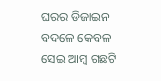ଘରର ଡିଜାଇନ ବଦଳେ କେବଳ ସେଇ ଆମ୍ବ ଗଛଟି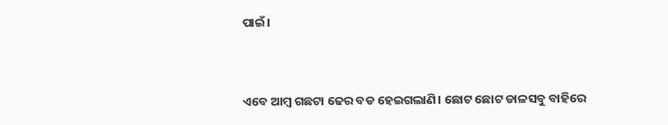ପାଇଁ।


ଏବେ ଆମ୍ବ ଗଛଟା ଢେର ବଡ ହେଇଗଲାଣି। ଛୋଟ ଛୋଟ ଡାଳସବୁ ବାହିରେ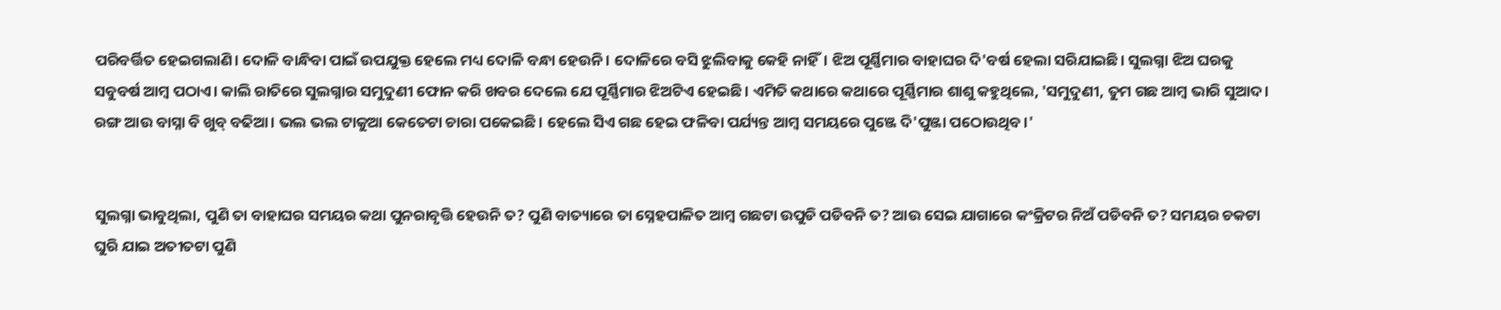ପରିବର୍ତ୍ତିତ ହେଇଗଲାଣି। ଦୋଳି ବାନ୍ଧିବା ପାଇଁ ଉପଯୁକ୍ତ ହେଲେ ମଧ୍ୟ ଦୋଳି ବନ୍ଧା ହେଉନି। ଦୋଳିରେ ବସି ଝୁଲିବାକୁ କେହି ନାହିଁ। ଝିଅ ପୂର୍ଣ୍ଣିମାର ବାହାଘର ଦି'ବର୍ଷ ହେଲା ସରିଯାଇଛି। ସୁଲଗ୍ନା ଝିଅ ଘରକୁ ସବୁବର୍ଷ ଆମ୍ବ ପଠାଏ। କାଲି ରାତିରେ ସୁଲଗ୍ନାର ସମୁଦୁଣୀ ଫୋନ କରି ଖବର ଦେଲେ ଯେ ପୂର୍ଣ୍ଣିମାର ଝିଅଟିଏ ହେଇଛି। ଏମିତି କଥାରେ କଥାରେ ପୂର୍ଣ୍ଣିମାର ଶାଶୁ କହୁଥିଲେ, 'ସମୁଦୁଣୀ, ତୁମ ଗଛ ଆମ୍ବ ଭାରି ସୁଆଦ। ରଙ୍ଗ ଆଉ ବାସ୍ନା ବି ଖୁବ୍ ବଢିଆ। ଭଲ ଭଲ ଟାକୁଆ କେତେଟା ଚାରା ପକେଇଛି। ହେଲେ ସିଏ ଗଛ ହେଇ ଫଳିବା ପର୍ଯ୍ୟନ୍ତ ଆମ୍ବ ସମୟରେ ପୁଞ୍ଜେ ଦି'ପୁଞ୍ଜା ପଠୋଉଥିବ।'


ସୁଲଗ୍ନା ଭାବୁଥିଲା, ପୁଣି ତା ବାହାଘର ସମୟର କଥା ପୁନରାବୃତ୍ତି ହେଉନି ତ? ପୁଣି ବାତ୍ୟାରେ ତା ସ୍ନେହପାଳିତ ଆମ୍ବ ଗଛଟା ଉପୁଡି ପଡିବନି ତ? ଆଉ ସେଇ ଯାଗାରେ କଂକ୍ରିଟର ନିଅଁ ପଡିବନି ତ? ସମୟର ଚକଟା ଘୁରି ଯାଇ ଅତୀତଟା ପୁଣି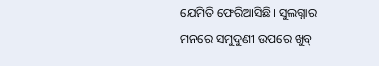ଯେମିତି ଫେରିଆସିଛି। ସୁଲଗ୍ନାର ମନରେ ସମୁଦୁଣୀ ଉପରେ ଖୁବ୍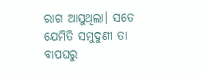ରାଗ ଆସୁଥିଲା। ସତେ ଯେମିତି ସମୁଦୁଣୀ ତା ବାପଘରୁ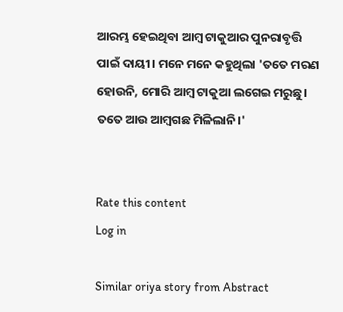ଆରମ୍ଭ ହେଇଥିବା ଆମ୍ବ ଟାକୁଆର ପୁନରାବୃତ୍ତି ପାଇଁ ଦାୟୀ। ମନେ ମନେ କହୁଥିଲା 'ତତେ ମରଣ ହୋଉନି, ମୋରି ଆମ୍ବ ଟାକୁଆ ଲଗେଇ ମରୁଛୁ। ତତେ ଆଉ ଆମ୍ବଗଛ ମିଳିଲାନି।'


Rate this content
Log in

Similar oriya story from Abstract